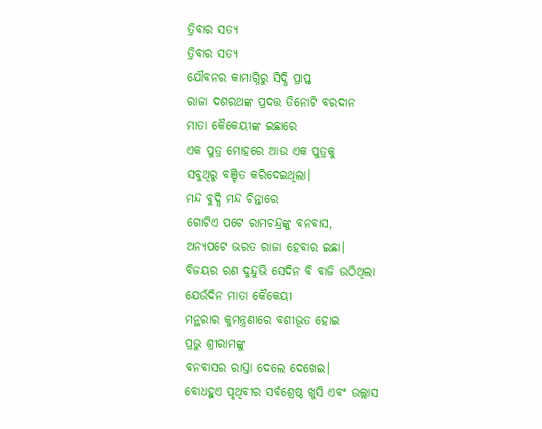ତ୍ରିବାର ସତ୍ଯ
ତ୍ରିବାର ସତ୍ଯ
ଯୌବନର କାମାଗ୍ନିରୁ ସିଦ୍ଧି ପ୍ରାପ୍ତ
ରାଜା ଦଶରଥଙ୍କ ପ୍ରଦତ୍ତ ତିନୋଟି ବରଦାନ
ମାତା କୈକେୟୀଙ୍କ ଇଛାରେ
ଏକ ପୁତ୍ର ମୋହରେ ଆଉ ଏକ ପୁତ୍ରକୁ
ସବୁଥିରୁ ବଞ୍ଚିତ କରିଦେଇଥିଲା।
ମନ୍ଦ ବୁଦ୍ଧି ମନ୍ଦ ଚିନ୍ତାରେ
ଗୋଟିଏ ପଟେ ରାମଚନ୍ଦ୍ରଙ୍କୁ ବନବାସ,
ଅନ୍ଯପଟେ ଭରତ ରାଜା ହେବାର ଇଛା।
ବିଜୟର ରଣ ଦୁନ୍ଦୁଭି ସେଦିନ ବି ବାଜି ଉଠିଥିଲା
ଯେଉଁଦିନ ମାତା କୈକେୟୀ
ମନ୍ଥରାର କୁମନ୍ତ୍ରଣାରେ ବଶୀଭୂତ ହୋଇ
ପ୍ରଭୁ ଶ୍ରୀରାମଙ୍କୁ
ବନବାସର ରାସ୍ତା ଦେଲେ ଦେଖେଇ।
ବୋଧହୁଏ ପୃଥିବୀର ସର୍ବଶ୍ରେଷ୍ଠ ଖୁସି ଏବଂ ଉଲ୍ଲାସ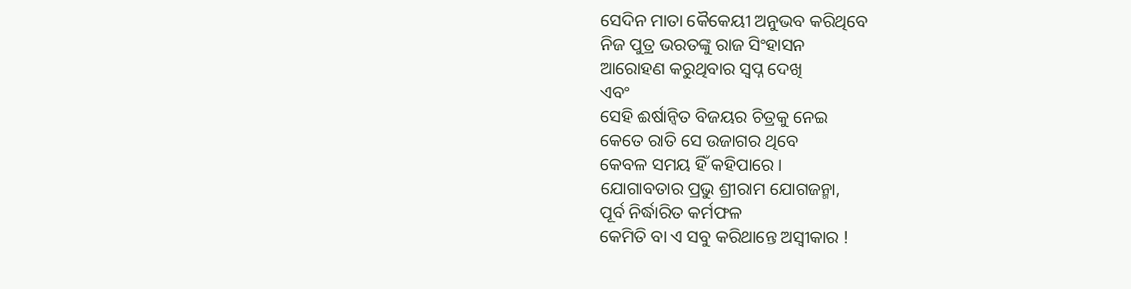ସେଦିନ ମାତା କୈକେୟୀ ଅନୁଭବ କରିଥିବେ
ନିଜ ପୁତ୍ର ଭରତଙ୍କୁ ରାଜ ସିଂହାସନ
ଆରୋହଣ କରୁଥିବାର ସ୍ବପ୍ନ ଦେଖି
ଏବଂ
ସେହି ଈର୍ଷାନ୍ବିତ ବିଜୟର ଚିତ୍ରକୁ ନେଇ
କେତେ ରାତି ସେ ଉଜାଗର ଥିବେ
କେବଳ ସମୟ ହିଁ କହିପାରେ।
ଯୋଗାବତାର ପ୍ରଭୁ ଶ୍ରୀରାମ ଯୋଗଜନ୍ମା,
ପୂର୍ବ ନିର୍ଦ୍ଧାରିତ କର୍ମଫଳ
କେମିତି ବା ଏ ସବୁ କରିଥାନ୍ତେ ଅସ୍ବୀକାର !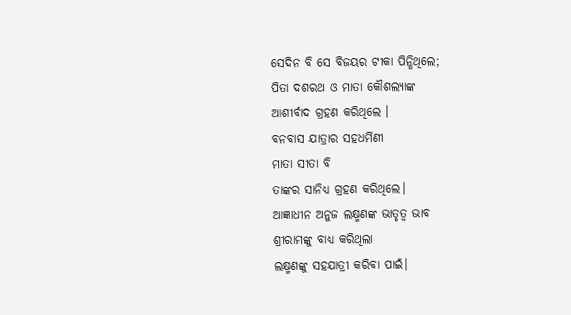ସେଦିନ ବି ସେ ବିଜୟର ଟୀକା ପିନ୍ଧିଥିଲେ;
ପିତା ଦଶରଥ ଓ ମାତା କୌଶଲ୍ୟାଙ୍କ
ଆଶୀର୍ବାଦ ଗ୍ରହଣ କରିଥିଲେ ।
ବନବାସ ଯାତ୍ରାର ସହଧର୍ମିଣୀ
ମାତା ସୀତା ବି
ତାଙ୍କର ସାନିଧ୍ଯ ଗ୍ରହଣ କରିଥିଲେ।
ଆଜ୍ଞାଧୀନ ଅନୁଜ ଲକ୍ଷ୍ମଣଙ୍କ ଭାତୃତ୍ବ ଭାବ
ଶ୍ରୀରାମଙ୍କୁ ବାଧ୍ଯ କରିଥିଲା
ଲକ୍ଷ୍ମଣଙ୍କୁ ସହଯାତ୍ରୀ କରିବା ପାଇଁ।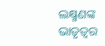ଲକ୍ଷ୍ମଣଙ୍କ ଭାତୃତ୍ବର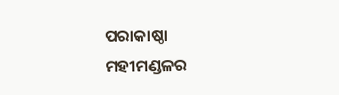ପରାକାଷ୍ଠା
ମହୀମଣ୍ଡଳର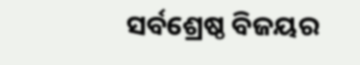ସର୍ବଶ୍ରେଷ୍ଠ ବିଜୟର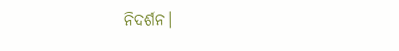ନିଦର୍ଶନ।